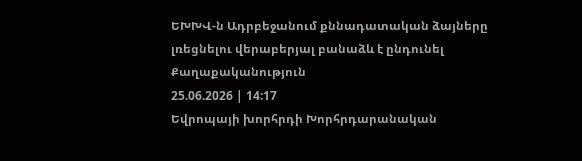ԵԽԽՎ-ն Ադրբեջանում քննադատական ձայները լռեցնելու վերաբերյալ բանաձև է ընդունել
Քաղաքականություն
25.06.2026 | 14:17
Եվրոպայի խորհրդի Խորհրդարանական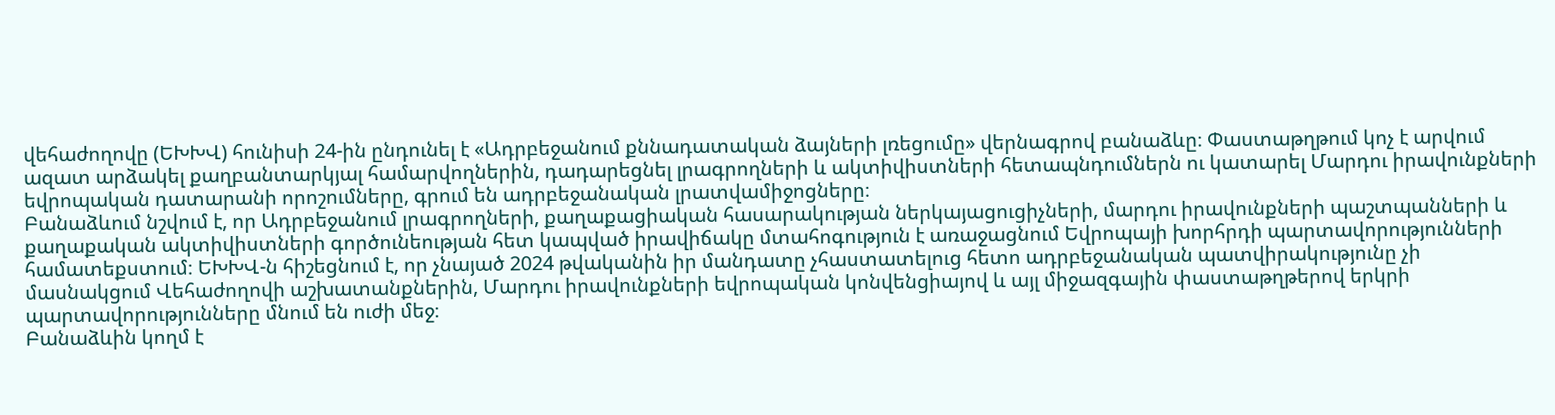վեհաժողովը (ԵԽԽՎ) հունիսի 24-ին ընդունել է «Ադրբեջանում քննադատական ձայների լռեցումը» վերնագրով բանաձևը։ Փաստաթղթում կոչ է արվում ազատ արձակել քաղբանտարկյալ համարվողներին, դադարեցնել լրագրողների և ակտիվիստների հետապնդումներն ու կատարել Մարդու իրավունքների եվրոպական դատարանի որոշումները, գրում են ադրբեջանական լրատվամիջոցները։
Բանաձևում նշվում է, որ Ադրբեջանում լրագրողների, քաղաքացիական հասարակության ներկայացուցիչների, մարդու իրավունքների պաշտպանների և քաղաքական ակտիվիստների գործունեության հետ կապված իրավիճակը մտահոգություն է առաջացնում Եվրոպայի խորհրդի պարտավորությունների համատեքստում։ ԵԽԽՎ-ն հիշեցնում է, որ չնայած 2024 թվականին իր մանդատը չհաստատելուց հետո ադրբեջանական պատվիրակությունը չի մասնակցում Վեհաժողովի աշխատանքներին, Մարդու իրավունքների եվրոպական կոնվենցիայով և այլ միջազգային փաստաթղթերով երկրի պարտավորությունները մնում են ուժի մեջ։
Բանաձևին կողմ է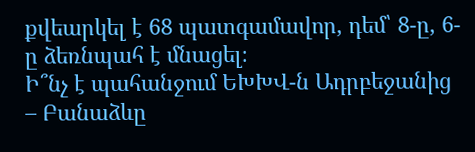քվեարկել է 68 պատգամավոր, դեմ՝ 8-ը, 6-ը ձեռնպահ է մնացել։
Ի՞նչ է պահանջում ԵԽԽՎ-ն Ադրբեջանից – Բանաձևը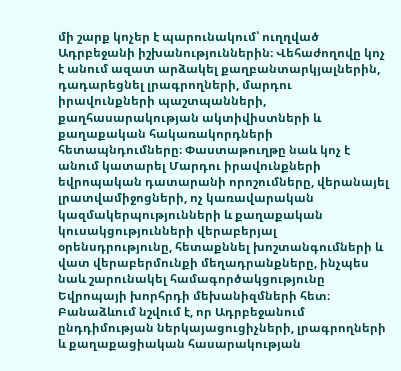մի շարք կոչեր է պարունակում՝ ուղղված Ադրբեջանի իշխանություններին։ Վեհաժողովը կոչ է անում ազատ արձակել քաղբանտարկյալներին, դադարեցնել լրագրողների, մարդու իրավունքների պաշտպանների, քաղհասարակության ակտիվիստների և քաղաքական հակառակորդների հետապնդումները։ Փաստաթուղթը նաև կոչ է անում կատարել Մարդու իրավունքների եվրոպական դատարանի որոշումները, վերանայել լրատվամիջոցների, ոչ կառավարական կազմակերպությունների և քաղաքական կուսակցությունների վերաբերյալ օրենսդրությունը, հետաքննել խոշտանգումների և վատ վերաբերմունքի մեղադրանքները, ինչպես նաև շարունակել համագործակցությունը Եվրոպայի խորհրդի մեխանիզմների հետ։
Բանաձևում նշվում է, որ Ադրբեջանում ընդդիմության ներկայացուցիչների, լրագրողների և քաղաքացիական հասարակության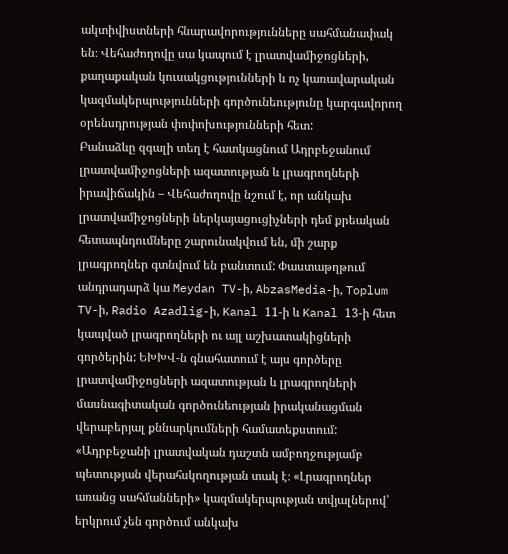ակտիվիստների հնարավորությունները սահմանափակ են։ Վեհաժողովը սա կապում է լրատվամիջոցների, քաղաքական կուսակցությունների և ոչ կառավարական կազմակերպությունների գործունեությունը կարգավորող օրենսդրության փոփոխությունների հետ:
Բանաձևը զգալի տեղ է հատկացնում Ադրբեջանում լրատվամիջոցների ազատության և լրագրողների իրավիճակին – Վեհաժողովը նշում է, որ անկախ լրատվամիջոցների ներկայացուցիչների դեմ քրեական հետապնդումները շարունակվում են, մի շարք լրագրողներ գտնվում են բանտում: Փաստաթղթում անդրադարձ կա Meydan TV-ի, AbzasMedia-ի, Toplum TV-ի, Radio Azadlig-ի, Kanal 11-ի և Kanal 13-ի հետ կապված լրագրողների ու այլ աշխատակիցների գործերին: ԵԽԽՎ-ն գնահատում է այս գործերը լրատվամիջոցների ազատության և լրագրողների մասնագիտական գործունեության իրականացման վերաբերյալ քննարկումների համատեքստում:
«Ադրբեջանի լրատվական դաշտն ամբողջությամբ պետության վերահսկողության տակ է։ «Լրագրողներ առանց սահմանների» կազմակերպության տվյալներով՝ երկրում չեն գործում անկախ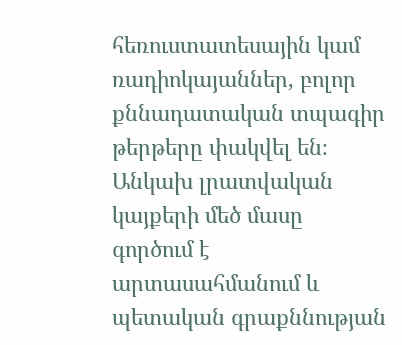հեռուստատեսային կամ ռադիոկայաններ, բոլոր քննադատական տպագիր թերթերը փակվել են։ Անկախ լրատվական կայքերի մեծ մասը գործում է արտասահմանում և պետական գրաքննության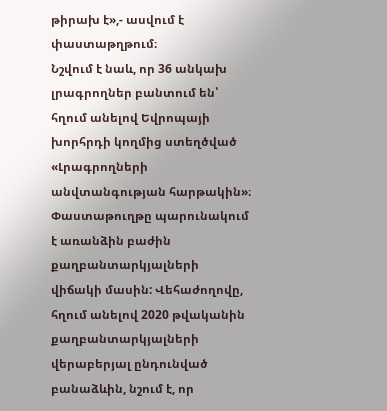թիրախ է»,- ասվում է փաստաթղթում։
Նշվում է նաև, որ 36 անկախ լրագրողներ բանտում են՝ հղում անելով Եվրոպայի խորհրդի կողմից ստեղծված «Լրագրողների անվտանգության հարթակին»։
Փաստաթուղթը պարունակում է առանձին բաժին քաղբանտարկյալների վիճակի մասին: Վեհաժողովը, հղում անելով 2020 թվականին քաղբանտարկյալների վերաբերյալ ընդունված բանաձևին, նշում է, որ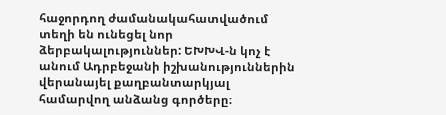հաջորդող ժամանակահատվածում տեղի են ունեցել նոր ձերբակալություններ: ԵԽԽՎ-ն կոչ է անում Ադրբեջանի իշխանություններին վերանայել քաղբանտարկյալ համարվող անձանց գործերը։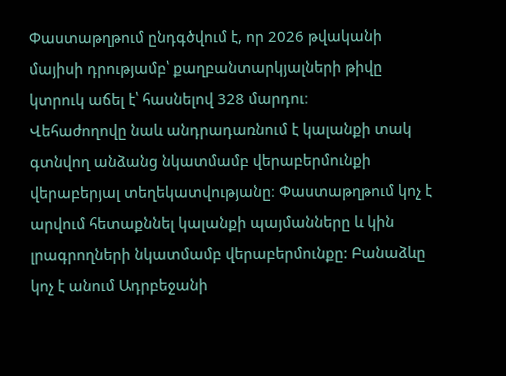Փաստաթղթում ընդգծվում է, որ 2026 թվականի մայիսի դրությամբ՝ քաղբանտարկյալների թիվը կտրուկ աճել է՝ հասնելով 328 մարդու։
Վեհաժողովը նաև անդրադառնում է կալանքի տակ գտնվող անձանց նկատմամբ վերաբերմունքի վերաբերյալ տեղեկատվությանը։ Փաստաթղթում կոչ է արվում հետաքննել կալանքի պայմանները և կին լրագրողների նկատմամբ վերաբերմունքը: Բանաձևը կոչ է անում Ադրբեջանի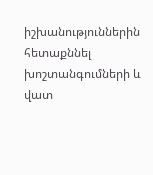իշխանություններին հետաքննել խոշտանգումների և վատ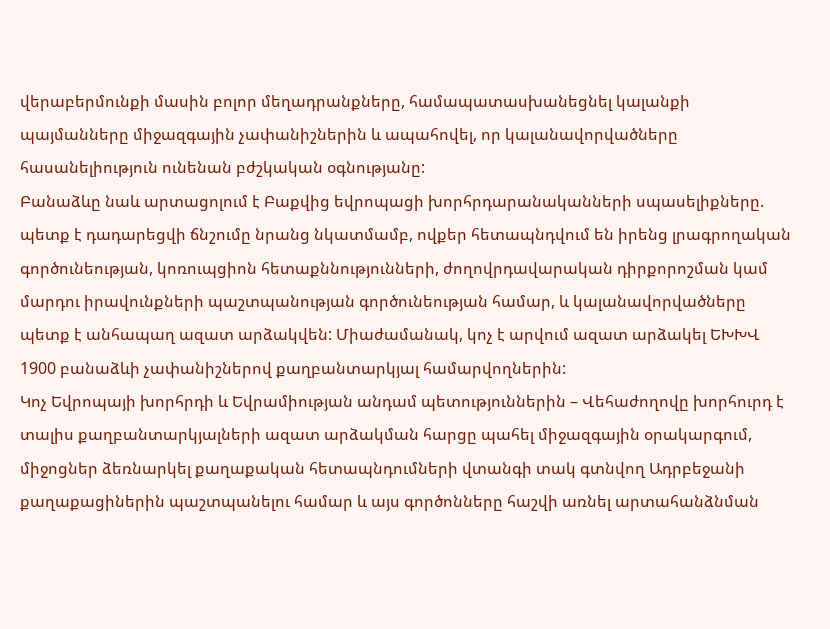վերաբերմունքի մասին բոլոր մեղադրանքները, համապատասխանեցնել կալանքի պայմանները միջազգային չափանիշներին և ապահովել, որ կալանավորվածները հասանելիություն ունենան բժշկական օգնությանը:
Բանաձևը նաև արտացոլում է Բաքվից եվրոպացի խորհրդարանականների սպասելիքները. պետք է դադարեցվի ճնշումը նրանց նկատմամբ, ովքեր հետապնդվում են իրենց լրագրողական գործունեության, կոռուպցիոն հետաքննությունների, ժողովրդավարական դիրքորոշման կամ մարդու իրավունքների պաշտպանության գործունեության համար, և կալանավորվածները պետք է անհապաղ ազատ արձակվեն: Միաժամանակ, կոչ է արվում ազատ արձակել ԵԽԽՎ 1900 բանաձևի չափանիշներով քաղբանտարկյալ համարվողներին:
Կոչ Եվրոպայի խորհրդի և Եվրամիության անդամ պետություններին – Վեհաժողովը խորհուրդ է տալիս քաղբանտարկյալների ազատ արձակման հարցը պահել միջազգային օրակարգում, միջոցներ ձեռնարկել քաղաքական հետապնդումների վտանգի տակ գտնվող Ադրբեջանի քաղաքացիներին պաշտպանելու համար և այս գործոնները հաշվի առնել արտահանձնման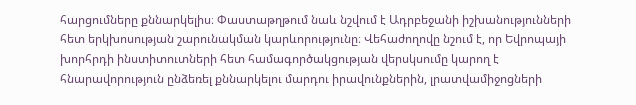հարցումները քննարկելիս։ Փաստաթղթում նաև նշվում է Ադրբեջանի իշխանությունների հետ երկխոսության շարունակման կարևորությունը։ Վեհաժողովը նշում է, որ Եվրոպայի խորհրդի ինստիտուտների հետ համագործակցության վերսկսումը կարող է հնարավորություն ընձեռել քննարկելու մարդու իրավունքներին, լրատվամիջոցների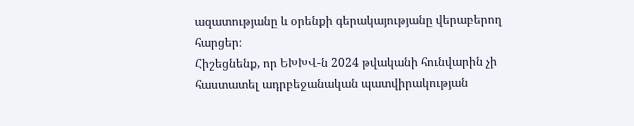ազատությանը և օրենքի գերակայությանը վերաբերող հարցեր։
Հիշեցնենք, որ ԵԽԽՎ-ն 2024 թվականի հունվարին չի հաստատել ադրբեջանական պատվիրակության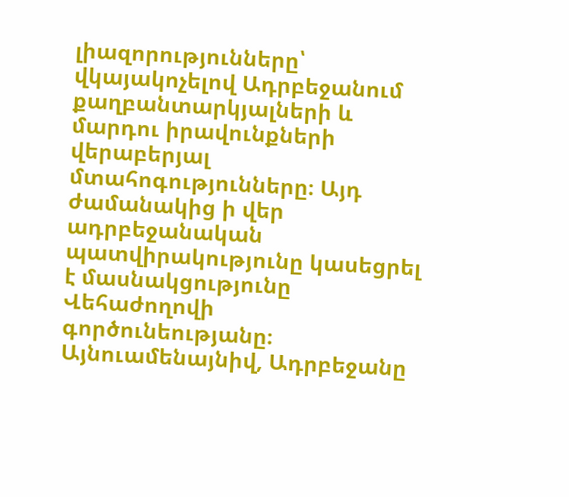լիազորությունները՝ վկայակոչելով Ադրբեջանում քաղբանտարկյալների և մարդու իրավունքների վերաբերյալ մտահոգությունները։ Այդ ժամանակից ի վեր ադրբեջանական պատվիրակությունը կասեցրել է մասնակցությունը Վեհաժողովի գործունեությանը։ Այնուամենայնիվ, Ադրբեջանը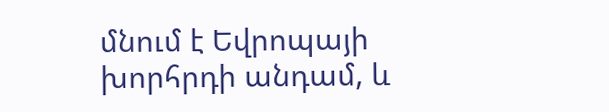մնում է Եվրոպայի խորհրդի անդամ, և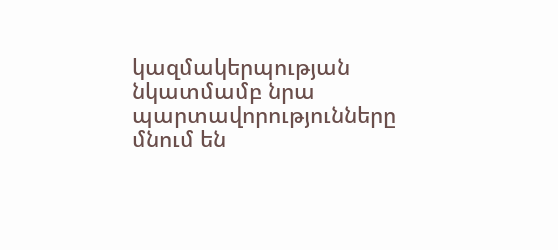կազմակերպության նկատմամբ նրա պարտավորությունները մնում են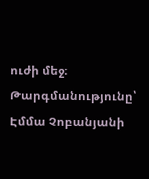ուժի մեջ։
Թարգմանությունը՝ Էմմա Չոբանյանի